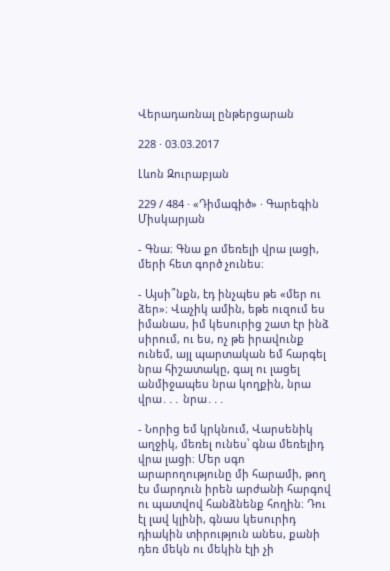Վերադառնալ ընթերցարան

228 · 03.03.2017

Լևոն Զուրաբյան

229 / 484 · «Դիմագիծ» · Գարեգին Միսկարյան

- Գնա։ Գնա քո մեռելի վրա լացի, մերի հետ գործ չունես։

- Այսի՞նքն, էդ ինչպես թե «մեր ու ձեր»։ Վաչիկ ամին, եթե ուզում ես իմանաս, իմ կեսուրից շատ էր ինձ սիրում, ու ես, ոչ թե իրավունք ունեմ, այլ պարտական եմ հարգել նրա հիշատակը, գալ ու լացել անմիջապես նրա կողքին, նրա վրա․․․ նրա․․․

- Նորից եմ կրկնում, Վարսենիկ աղջիկ, մեռել ունես՝ գնա մեռելիդ վրա լացի։ Մեր սգո արարողությունը մի հարամի, թող էս մարդուն իրեն արժանի հարգով ու պատվով հանձնենք հողին։ Դու էլ լավ կլինի, գնաս կեսուրիդ դիակին տիրություն անես, քանի դեռ մեկն ու մեկին էլի չի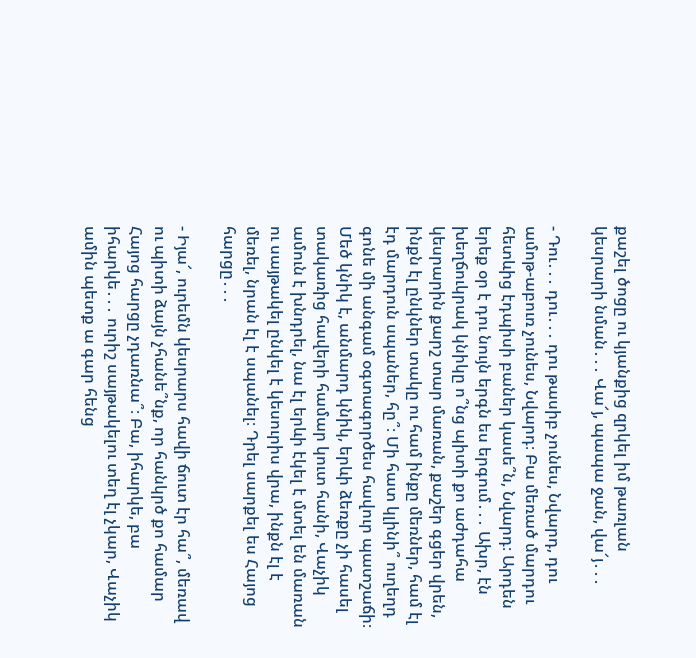քաշել ծոցը ու կյանքից զրկել իմ թառլան կեսրարի նման․․․ Վա՜յ, պապա ջան, վա՜յ․․․

- Դու․․․ դու․․․ դու թասիբ չունես, Նվարդ, դու ամոթ-աբուռ չունես, Նվարդ։ Բա մեռած մարդու հետևից էդպիսի բաներ կասե՞ն, Նվարդ։ Արդեն երեք օր է դու նույն երգն ես երգում․․․ Ախր, էն խեղճուկրակ կնիկը ո՞նց պիտի քո աժդահա կեսրարին քարշ տար մառան, քաշեր գցեր վրեն, ինքն էլ ընկներ տակը ու համ ինքը մեռներ, համ էլ էդ մարդուն սպաներ, հը՞։ Մի հատ կլինի՞ ուղեղդ գոնե մի անգամ օգտագործես հավուր պատշաճի։ Մեծ կնիկ է, անմարդ կնիկ, երևի ձեռքը չի հասել տակառից հավերի համար կուտ հանի, Վաչիկ ամուն է խնդրել, նա էլ երևի էկել է մտել են մառան ու սայթակել ընկել է կեսուրիս վրա, ինքն էլ է մեռել, նրան էլ է սպանել։ Դրել սարքել ես Հայոց հարցը․․․

- Իյա՜, ուրեմն կեսրարս հավի ճուտ էր հա՞, մեռավ ու պիտի ձայն չհանե՞նք, որ հանկրծ քո համար Հայոց հարցը չդառնա՞։ Բա, իհարկե, բա իհարկե․․․ ուրիշ սայթակելու տեղ էլ չկար, Վաչիկ ամին պետք ա գար հենց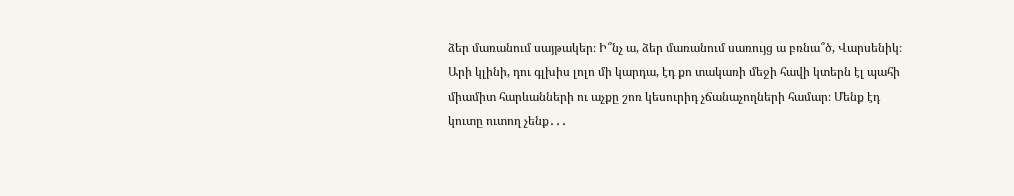ձեր մառանում սայթակեր։ Ի՞նչ ա, ձեր մառանում սառույց ա բռնա՞ծ, Վարսենիկ։ Արի կլինի, դու գլխիս լոլո մի կարդա, էդ քո տակառի մեջի հավի կտերն էլ պահի միամիտ հարևանների ու աչքը շոռ կեսուրիդ չճանաչողների համար։ Մենք էդ կուտը ուտող չենք․․․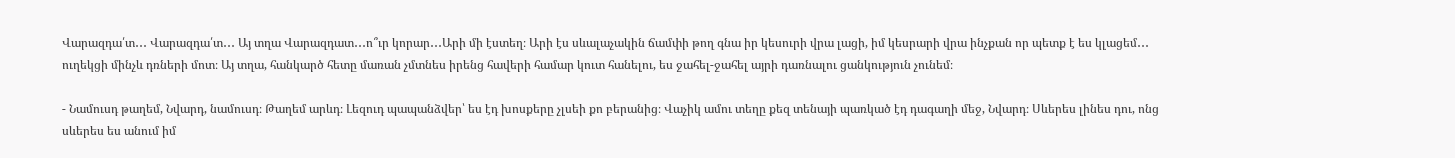Վարազդա՛տ․․․ Վարազդա՛տ․․․ Այ տղա Վարազդատ․․․ո՞ւր կորար․․․Արի մի էստեղ։ Արի էս սևալաչակին ճամփի թող գնա իր կեսուրի վրա լացի, իմ կեսրարի վրա ինչքան որ պետք է ես կլացեմ․․․ ուղեկցի մինչև դռների մոտ։ Այ տղա, հանկարծ հետը մառան չմտնես իրենց հավերի համար կուտ հանելու, ես ջահել-ջահել այրի դառնալու ցանկություն չունեմ։

- Նամուսդ թաղեմ, Նվարդ, նամուսդ։ Թաղեմ արևդ։ Լեզուդ պապանձվեր՝ ես էդ խոսքերը չլսեի քո բերանից։ Վաչիկ ամու տեղը քեզ տենայի պառկած էդ դագաղի մեջ, Նվարդ։ Սևերես լինես դու, ոնց սևերես ես անում իմ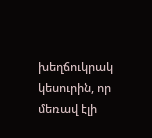խեղճուկրակ կեսուրին, որ մեռավ էլի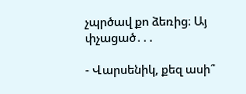չպրծավ քո ձեռից։ Այ փչացած․․․

- Վարսենիկ, քեզ ասի՞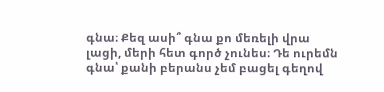գնա։ Քեզ ասի՞ գնա քո մեռելի վրա լացի, մերի հետ գործ չունես։ Դե ուրեմն գնա՝ քանի բերանս չեմ բացել գեղով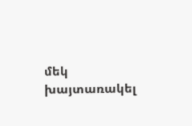մեկ խայտառակել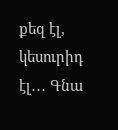քեզ էլ, կեսուրիդ էլ․․․ Գնա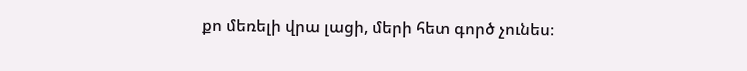քո մեռելի վրա լացի, մերի հետ գործ չունես։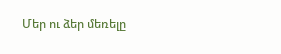Մեր ու ձեր մեռելը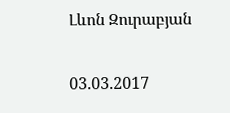Լևոն Զուրաբյան

03.03.2017